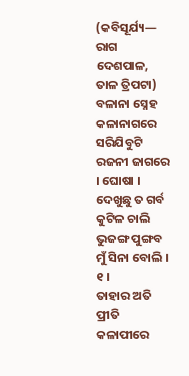(କବିସୂର୍ଯ୍ୟ— ରାଗ ଦେଶପାଳ, ତାଳ ତ୍ରିପଟା)
ବଳାନା ସ୍ନେହ କଳାନାଗରେ
ସରିଯିବୁଟି ରଜନୀ ଜାଗରେ । ଘୋଷା ।
ଦେଖୁଛୁ ତ ଗର୍ବ କୁଟିଳ ଚାଲି
ଭୁଜଙ୍ଗ ପୁଙ୍ଗବ ମୁଁ ସିନା ବୋଲି । ୧ ।
ତାହାର ଅତି ପ୍ରୀତି କଳାପୀରେ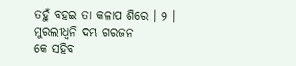ତହୁଁ ବହଇ ତା କଳାପ ଶିରେ । ୨ ।
ମୁରଲୀଧ୍ୱନି ଦମ୍ଭ ଗରଜନ
କେ ସହିବ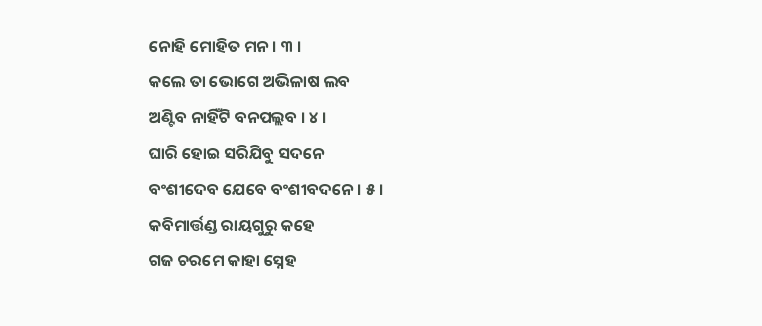ନୋହି ମୋହିତ ମନ । ୩ ।
କଲେ ତା ଭୋଗେ ଅଭିଳାଷ ଲବ
ଅଣ୍ଟିବ ନାହିଁଟି ବନପଲ୍ଲବ । ୪ ।
ଘାରି ହୋଇ ସରିଯିବୁ ସଦନେ
ବଂଶୀଦେବ ଯେବେ ବଂଶୀବଦନେ । ୫ ।
କବିମାର୍ତ୍ତଣ୍ଡ ରାୟଗୁରୁ କହେ
ଗଜ ଚରମେ କାହା ସ୍ନେହ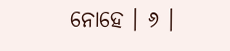ନୋହେ । ୬ ।